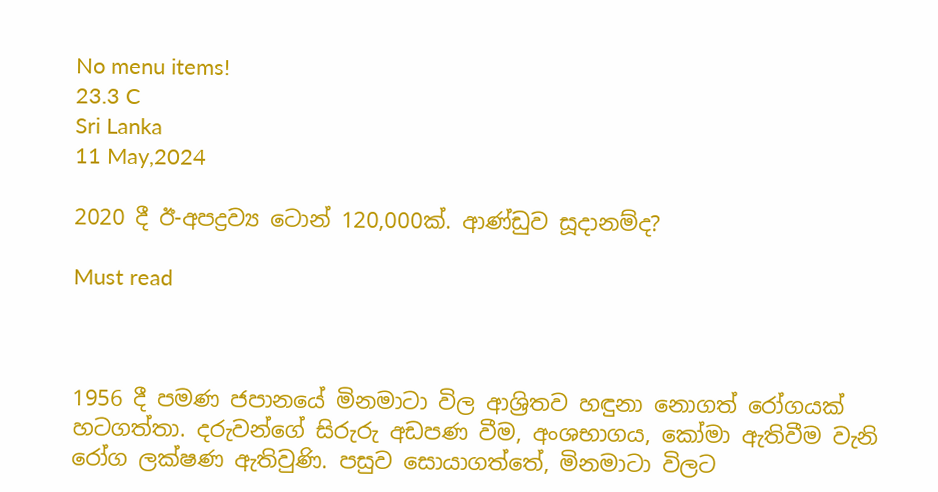No menu items!
23.3 C
Sri Lanka
11 May,2024

2020 දී ඊ-අපද්‍රව්‍ය ටොන් 120,000ක්. ආණ්ඩුව සූදානම්ද?

Must read



1956 දී පමණ ජපානයේ මිනමාටා විල ආශ්‍රිතව හඳුනා නොගත් රෝගයක් හටගත්තා. දරුවන්ගේ සිරුරු අඩපණ වීම, අංශභාගය, කෝමා ඇතිවීම වැනි රෝග ලක්ෂණ ඇතිවුණි. පසුව සොයාගත්තේ, මිනමාටා විලට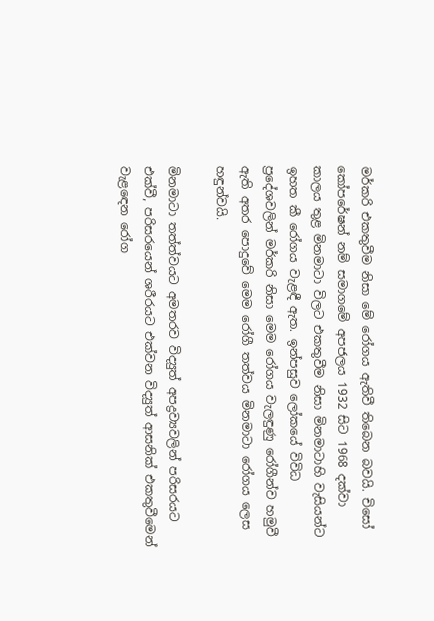මර්කරි එකතුවීම නිසා මේ රෝගය ඇතිවී තිබෙන බවයි. චිසෝ කෝපරේෂන් නම් සමාගමේ අපජලය 1932 සිට 1968 දක්වා කාලය තුළ මිනමාටා විලට එකතුවීම නිසා මිනමාටාහි වැසියන්ට ඉහත කී රෝගය වැළඳී ඇත. ඉන්පසුව ලෝකයේ විවිධ ප්‍රදේශවලින් මර්කරි නිසා මෙම රෝගය වැලඳුණු රෝගීන්ව හමුවී ඇති අතර පොදුවේ මෙම රෝගී තත්වය මිනමාටා රෝගය ලෙස හඳුන්වයි.

මිනමාටා තත්ත්වයට අමතරව විද්‍යුත් අපද්‍රව්‍යවලින් පරිසරයට එක්වී, පරිසරයෙන් ශරීරයට එක්වන විද්‍යුත් ආසනික් එකතුවීමෙන් වැළඳෙන රෝග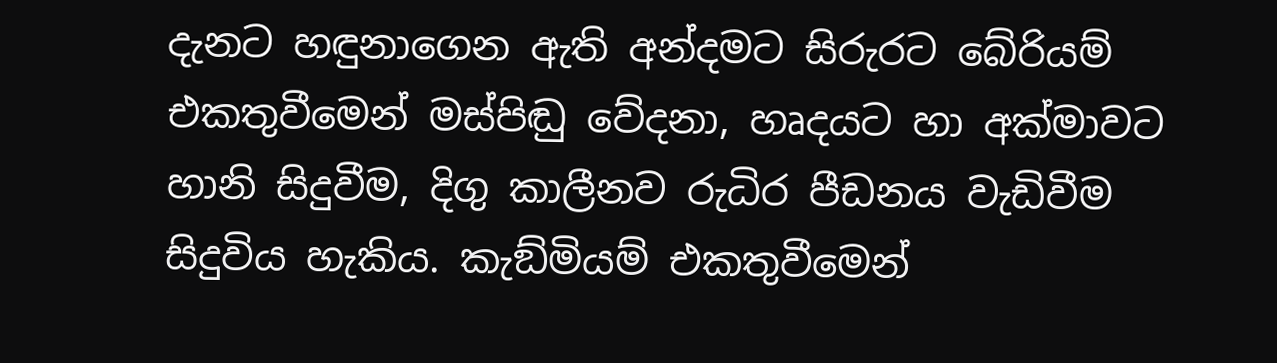දැනට හඳුනාගෙන ඇති අන්දමට සිරුරට බේරියම් එකතුවීමෙන් මස්පිඬු වේදනා, හෘදයට හා අක්මාවට හානි සිදුවීම, දිගු කාලීනව රුධිර පීඩනය වැඩිවීම සිදුවිය හැකිය. කැඞ්මියම් එකතුවීමෙන්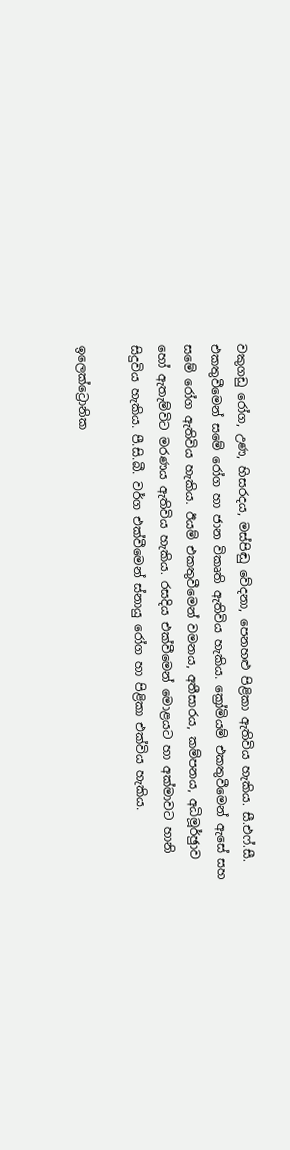වකුගඩු රෝග, උණ, හිසරදය, මස්පිඬු වේදනා, පෙනහළු පිළිකා ඇතිවිය හැකිය. සී.එෆ්.සී. එකතුවීමෙන් සමේ රෝග හා ජාන විකෘති ඇතිවිය හැකිය. ක්‍රෝමියම් එකතුවීමෙන් ඇසේ සහ සමේ රෝග ඇතිවිය හැකිය. ඊයම් එකතුවීමෙන් වමනය, අතීසාරය, කම්පනය, අධිමූර්ඡුාව හෝ ඇතැම්විට මරණය ඇතිවිය හැකිය. රසදිය එක්වීමෙන් මොළයට හා අක්මාවට හානි සිදුවිය හැකිය. පී.සි.බී. වර්ග එක්වීමෙන් ස්නායු රෝග හා පිළිකා එක්විය හැකිය.

ඉලෙක්ට්‍රොනික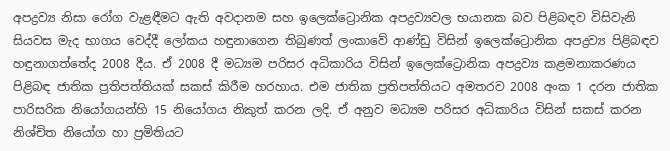අපද්‍රව්‍ය නිසා රෝග වැළඳීමට ඇති අවදානම සහ ඉලෙක්ට්‍රොනික අපද්‍රව්‍යවල භයානක බව පිළිබඳව විසිවැනි සියවස මැද භාගය වෙද්දී ලෝකය හඳුනාගෙන තිබුණත් ලංකාවේ ආණ්ඩු විසින් ඉලෙක්ට්‍රොනික අපද්‍රව්‍ය පිළිබඳව හඳුනාගත්තේද 2008 දීය. ඒ 2008 දී මධ්‍යම පරිසර අධිකාරිය විසින් ඉලෙක්ට්‍රොනික අපද්‍රව්‍ය කළමනාකරණය පිළිබඳ ජාතික ප්‍රතිපත්තියක් සකස් කිරීම හරහාය. එම ජාතික ප්‍රතිපත්තියට අමතරව 2008 අංක 1 දරන ජාතික පාරිසරික නියෝගයන්හි 15 නියෝගය නිකුත් කරන ලදි. ඒ අනුව මධ්‍යම පරිසර අධිකාරිය විසින් සකස් කරන නිශ්චිත නියෝග හා ප්‍රමිතියට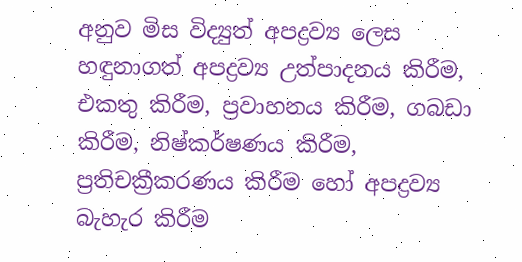අනුව මිස විද්‍යුත් අපද්‍රව්‍ය ලෙස හඳුනාගත් අපද්‍රව්‍ය උත්පාදනය කිරීම, එකතු කිරීම, ප්‍රවාහනය කිරීම, ගබඩා කිරීම, නිෂ්කර්ෂණය කිරීම, ප්‍රතිචක්‍රීකරණය කිරීම හෝ අපද්‍රව්‍ය බැහැර කිරීම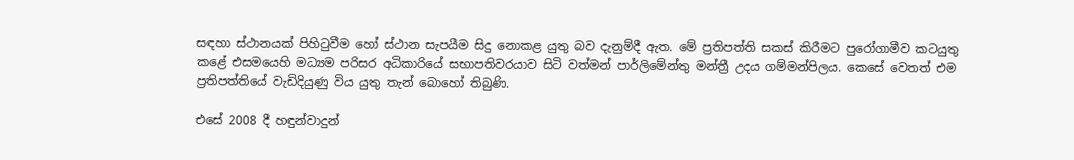සඳහා ස්ථානයක් පිහිටුවීම හෝ ස්ථාන සැපයීම සිදු නොකළ යුතු බව දැනුම්දී ඇත. මේ ප්‍රතිපත්ති සකස් කිරීමට පුරෝගාමීව කටයුතු කළේ එසමයෙහි මධ්‍යම පරිසර අධිකාරියේ සභාපතිවරයාව සිටි වත්මන් පාර්ලිමේන්තු මන්ත්‍රී උදය ගම්මන්පිලය. කෙසේ වෙතත් එම ප්‍රතිපත්තියේ වැඩිදියුණු විය යුතු තැන් බොහෝ තිබුණි.

එසේ 2008 දී හඳුන්වාදුන්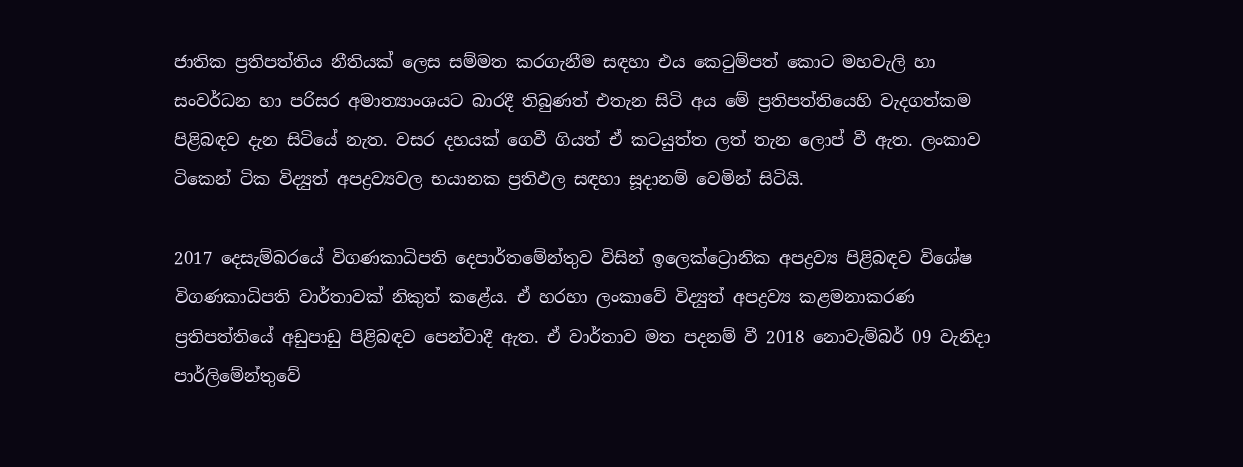ජාතික ප්‍රතිපත්තිය නීතියක් ලෙස සම්මත කරගැනීම සඳහා එය කෙටුම්පත් කොට මහවැලි හා සංවර්ධන හා පරිසර අමාත්‍යාංශයට බාරදී තිබුණත් එතැන සිටි අය මේ ප්‍රතිපත්තියෙහි වැදගත්කම පිළිබඳව දැන සිටියේ නැත. වසර දහයක් ගෙවී ගියත් ඒ කටයුත්ත ලත් තැන ලොප් වී ඇත. ලංකාව ටිකෙන් ටික විද්‍යුත් අපද්‍රව්‍යවල භයානක ප්‍රතිඵල සඳහා සූදානම් වෙමින් සිටියි.

2017 දෙසැම්බරයේ විගණකාධිපති දෙපාර්තමේන්තුව විසින් ඉලෙක්ට්‍රොනික අපද්‍රව්‍ය පිළිබඳව විශේෂ විගණකාධිපති වාර්තාවක් නිකුත් කළේය. ඒ හරහා ලංකාවේ විද්‍යුත් අපද්‍රව්‍ය කළමනාකරණ ප්‍රතිපත්තියේ අඩුපාඩු පිළිබඳව පෙන්වාදී ඇත. ඒ වාර්තාව මත පදනම් වී 2018 නොවැම්බර් 09 වැනිදා පාර්ලිමේන්තුවේ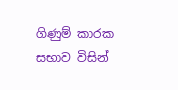ගිණුම් කාරක සභාව විසින්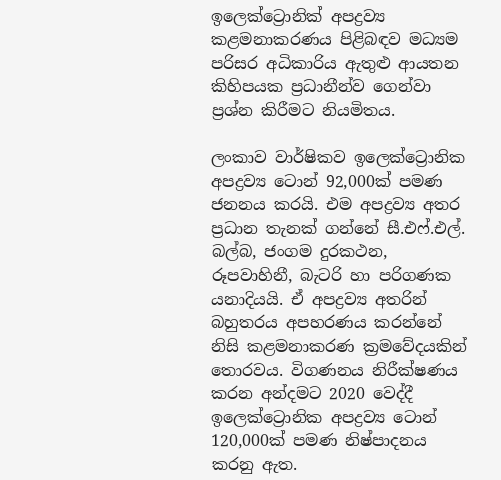ඉලෙක්ට්‍රොනික් අපද්‍රව්‍ය කළමනාකරණය පිළිබඳව මධ්‍යම පරිසර අධිකාරිය ඇතුළු ආයතන කිහිපයක ප්‍රධානීන්ව ගෙන්වා ප්‍රශ්න කිරීමට නියමිතය.

ලංකාව වාර්ෂිකව ඉලෙක්ට්‍රොනික අපද්‍රව්‍ය ටොන් 92,000ක් පමණ ජනනය කරයි. එම අපද්‍රව්‍ය අතර ප්‍රධාන තැනක් ගන්නේ සී.එෆ්.එල්. බල්බ, ජංගම දුරකථන, රූපවාහිනී, බැටරි හා පරිගණක යනාදියයි. ඒ අපද්‍රව්‍ය අතරින් බහුතරය අපහරණය කරන්නේ නිසි කළමනාකරණ ක්‍රමවේදයකින් තොරවය. විගණනය නිරීක්ෂණය කරන අන්දමට 2020 වෙද්දී ඉලෙක්ට්‍රොනික අපද්‍රව්‍ය ටොන් 120,000ක් පමණ නිෂ්පාදනය කරනු ඇත.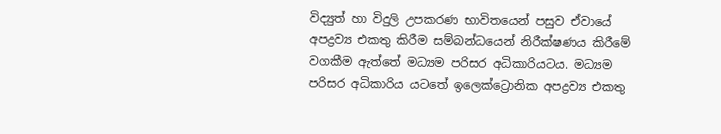විද්‍යුත් හා විදුලි උපකරණ භාවිතයෙන් පසුව ඒවායේ අපද්‍රව්‍ය එකතු කිරීම සම්බන්ධයෙන් නිරීක්ෂණය කිරීමේ වගකීම ඇත්තේ මධ්‍යම පරිසර අධිකාරියටය. මධ්‍යම පරිසර අධිකාරිය යටතේ ඉලෙක්ට්‍රොනික අපද්‍රව්‍ය එකතු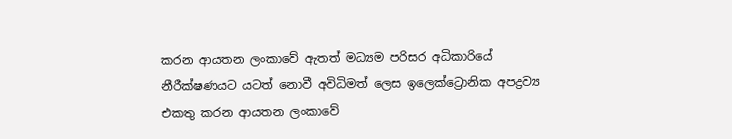කරන ආයතන ලංකාවේ ඇතත් මධ්‍යම පරිසර අධිකාරියේ නීරීක්ෂණයට යටත් නොවී අවිධිමත් ලෙස ඉලෙක්ට්‍රොනික අපද්‍රව්‍ය එකතු කරන ආයතන ලංකාවේ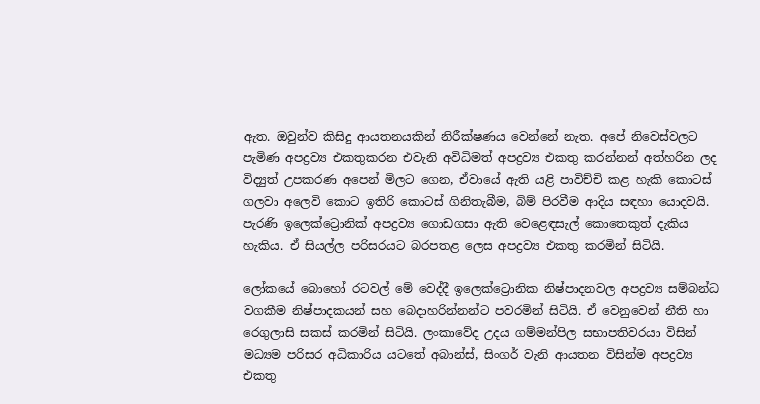ඇත. ඔවුන්ව කිසිදු ආයතනයකින් නිරීක්ෂණය වෙන්නේ නැත. අපේ නිවෙස්වලට පැමිණ අපද්‍රව්‍ය එකතුකරන එවැනි අවිධිමත් අපද්‍රව්‍ය එකතු කරන්නන් අත්හරින ලද විද්‍යුත් උපකරණ අපෙන් මිලට ගෙන, ඒවායේ ඇති යළි පාවිච්චි කළ හැකි කොටස් ගලවා අලෙවි කොට ඉතිරි කොටස් ගිනිතැබීම, බිම් පිරවීම ආදිය සඳහා යොදවයි. පැරණි ඉලෙක්ට්‍රොනික් අපද්‍රව්‍ය ගොඩගසා ඇති වෙළෙඳසැල් කොතෙකුත් දැකිය හැකිය. ඒ සියල්ල පරිසරයට බරපතළ ලෙස අපද්‍රව්‍ය එකතු කරමින් සිටියි.

ලෝකයේ බොහෝ රටවල් මේ වෙද්දී ඉලෙක්ට්‍රොනික නිෂ්පාදනවල අපද්‍රව්‍ය සම්බන්ධ වගකීම නිෂ්පාදකයන් සහ බෙදාහරින්නන්ට පවරමින් සිටියි. ඒ වෙනුවෙන් නීති හා රෙගුලාසි සකස් කරමින් සිටියි. ලංකාවේද උදය ගම්මන්පිල සභාපතිවරයා විසින් මධ්‍යම පරිසර අධිකාරිය යටතේ අබාන්ස්, සිංගර් වැනි ආයතන විසින්ම අපද්‍රව්‍ය එකතු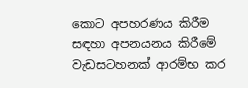කොට අපහරණය කිරීම සඳහා අපනයනය කිරීමේ වැඩසටහනක් ආරම්භ කර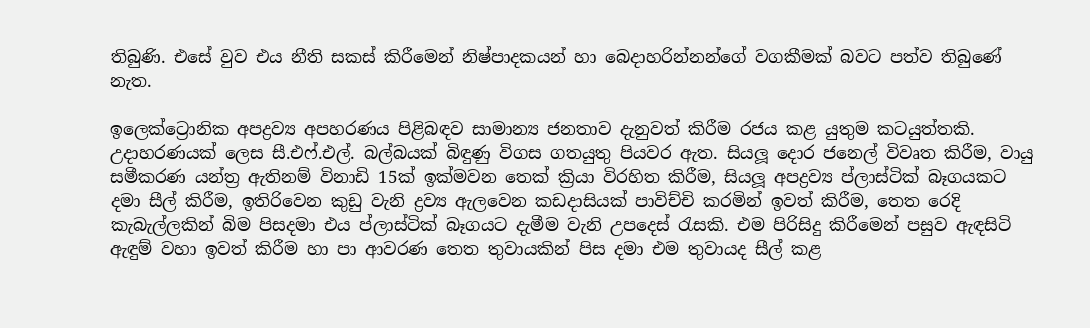තිබුණි. එසේ වුව එය නීති සකස් කිරීමෙන් නිෂ්පාදකයන් හා බෙදාහරින්නන්ගේ වගකීමක් බවට පත්ව තිබුණේ නැත.

ඉලෙක්ට්‍රොනික අපද්‍රව්‍ය අපහරණය පිළිබඳව සාමාන්‍ය ජනතාව දැනුවත් කිරීම රජය කළ යුතුම කටයුත්තකි. උදාහරණයක් ලෙස සී.එෆ්.එල්. බල්බයක් බිඳුණු විගස ගතයුතු පියවර ඇත. සියලූ දොර ජනෙල් විවෘත කිරීම, වායු සමීකරණ යන්ත්‍ර ඇතිනම් විනාඩි 15ක් ඉක්මවන තෙක් ක්‍රියා විරහිත කිරීම, සියලූ අපද්‍රව්‍ය ප්ලාස්ටික් බෑගයකට දමා සීල් කිරීම, ඉතිරිවෙන කුඩු වැනි ද්‍රව්‍ය ඇලවෙන කඩදාසියක් පාවිච්චි කරමින් ඉවත් කිරීම, තෙත රෙදි කැබැල්ලකින් බිම පිසදමා එය ප්ලාස්ටික් බෑගයට දැමීම වැනි උපදෙස් රැසකි. එම පිරිසිදු කිරීමෙන් පසුව ඇඳසිටි ඇඳුම් වහා ඉවත් කිරීම හා පා ආවරණ තෙත තුවායකින් පිස දමා එම තුවායද සීල් කළ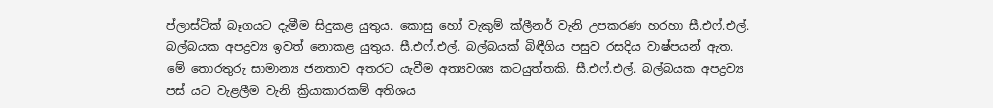ප්ලාස්ටික් බෑගයට දැමීම සිදුකළ යුතුය. කොසු හෝ වැකුම් ක්ලීනර් වැනි උපකරණ හරහා සී.එෆ්.එල්. බල්බයක අපද්‍රව්‍ය ඉවත් නොකළ යුතුය. සී.එෆ්.එල්. බල්බයක් බිඳීගිය පසුව රසදිය වාෂ්පයන් ඇත. මේ තොරතුරු සාමාන්‍ය ජනතාව අතරට යැවීම අත්‍යවශ්‍ය කටයුත්තකි. සී.එෆ්.එල්. බල්බයක අපද්‍රව්‍ය පස් යට වැළලීම වැනි ක්‍රියාකාරකම් අතිශය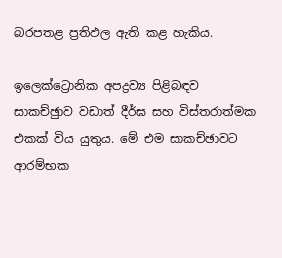බරපතළ ප්‍රතිඵල ඇති කළ හැකිය.

ඉලෙක්ට්‍රොනික අපද්‍රව්‍ය පිළිබඳව සාකච්ඡුාව වඩාත් දීර්ඝ සහ විස්තරාත්මක එකක් විය යුතුය. මේ එම සාකච්ඡාවට ආරම්භක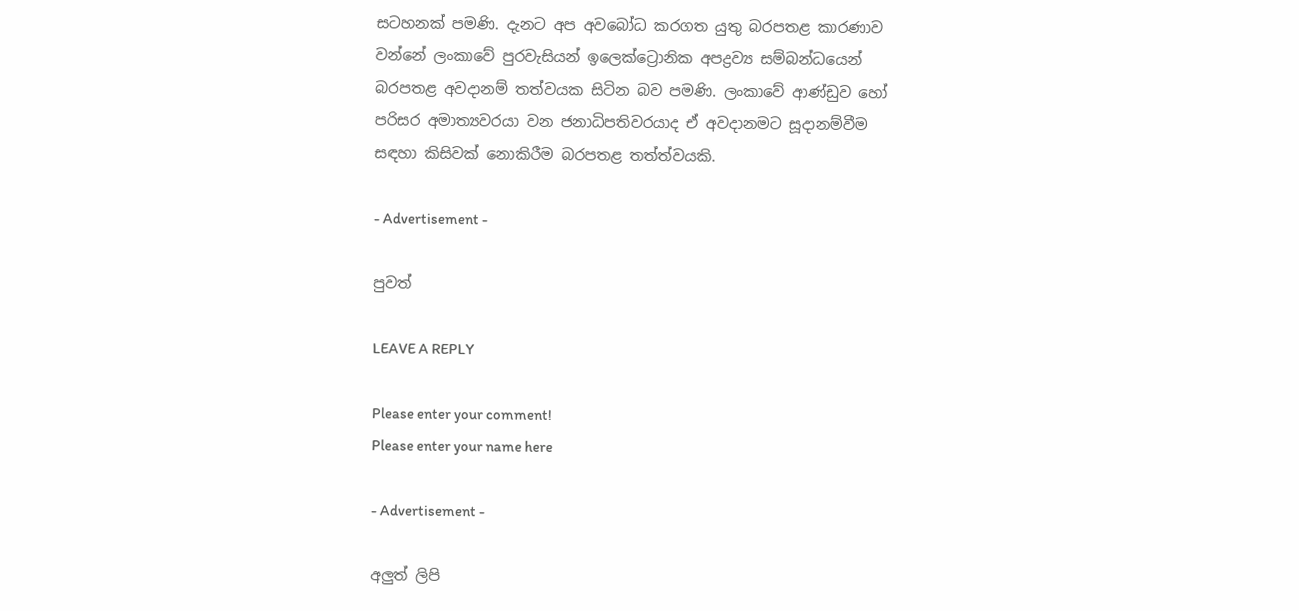සටහනක් පමණි. දැනට අප අවබෝධ කරගත යුතු බරපතළ කාරණාව වන්නේ ලංකාවේ පුරවැසියන් ඉලෙක්ට්‍රොනික අපද්‍රව්‍ය සම්බන්ධයෙන් බරපතළ අවදානම් තත්වයක සිටින බව පමණි. ලංකාවේ ආණ්ඩුව හෝ පරිසර අමාත්‍යවරයා වන ජනාධිපතිවරයාද ඒ අවදානමට සූදානම්වීම සඳහා කිසිවක් නොකිරීම බරපතළ තත්ත්වයකි.

- Advertisement -

පුවත්

LEAVE A REPLY

Please enter your comment!
Please enter your name here

- Advertisement -

අලුත් ලිපි